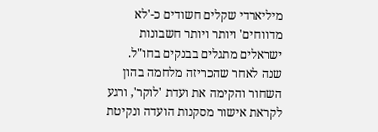מיליארדי שקלים חשודים כ-'לא מדווחים' ויותר ויותר חשבונות ישראלים מתגלים בבנקים בחו"ל. שנה לאחר שהכריזה מלחמה בהון השחור והקימה את ועדת 'לוקר', ורגע לקראת אישור מסקנות הועדה ונקיטת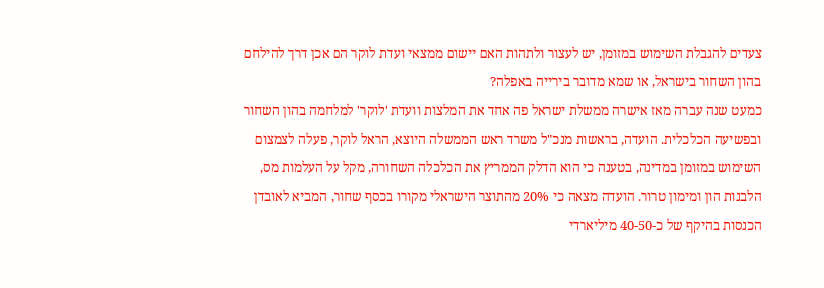צעדים להגבלת השימוש במזומן, יש לעצור ולתהות האם יישום ממצאי ועדת לוקר הם אכן דרך להילחם בהון השחור בישראל, או שמא מדובר בירייה באפלה?
כמעט שנה עברה מאז אישרה ממשלת ישראל פה אחד את המלצות וועדת 'לוקר' למלחמה בהון השחור ובפשיעה הכלכלית. הועדה, בראשות מנכ"ל משרד ראש הממשלה היוצא, הראל לוקר, פעלה לצמצום השימוש במזומן במדינה, בטענה כי הוא הדלק הממריץ את הכלכלה השחורה, מקל על העלמות מס, הלבנות הון ומימון טרור. הועדה מצאה כי 20% מהתוצר הישראלי מקורו בכסף שחור, המביא לאובדן הכנסות בהיקף של כ-40-50 מיליארדי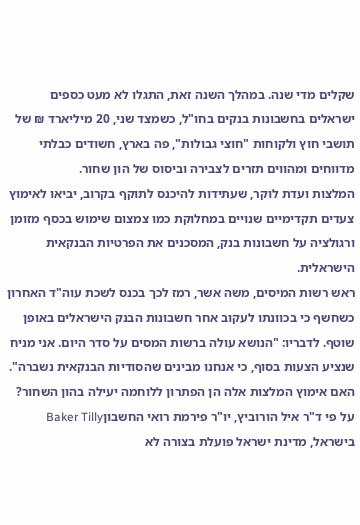שקלים מדי שנה. במהלך השנה זאת, התגלו לא מעט כספים ישראלים בחשבונות בנקים בחו"ל, כשמצד שני, 20 מיליארד ₪ של תושבי חוץ ולקוחות "חוצי גבולות", פה בארץ, חשודים כבלתי מדווחים ומהווים תזרים לצבירה וביסוס של הון שחור.
המלצות ועדת לוקר, שעתידות להיכנס לתוקף בקרוב, יביאו לאימוץ צעדים תקדימיים שנויים במחלוקת כמו צמצום שימוש בכסף מזומן ורגולציה על חשבונות בנק, המסכנים את הפרטיות הבנקאית הישראלית.
ראש רשות המיסים, משה אשר, רמז לכך בכנס לשכת עוה"ד האחרון כשחשף כי בכוונתו לעקוב אחר חשבונות הבנק הישראלים באופן שוטף. לדבריו: "הנושא עולה ברשות המסים על סדר היום. אני מניח שנציע הצעות בסוף, כי אנחנו מבינים שהסודיות הבנקאית נשברה".
האם אימוץ המלצות אלה הן הפתרון ללוחמה יעילה בהון השחור? על פי ד"ר איל הורוביץ, יו"ר פירמת רואי החשבוןBaker Tilly בישראל, מדינת ישראל פועלת בצורה לא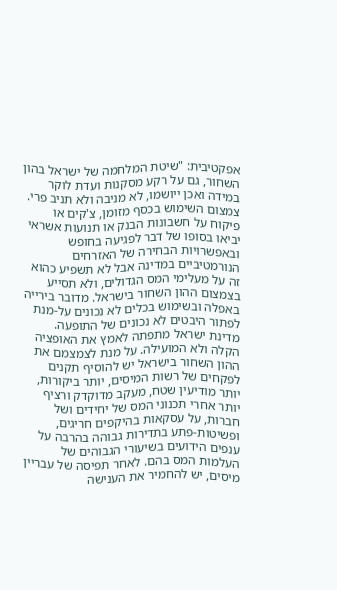אפקטיבית: "שיטת המלחמה של ישראל בהון השחור, גם על רקע מסקנות ועדת לוקר במידה ואכן ייושמו, לא מניבה ולא תניב פרי. צמצום השימוש בכסף מזומן, צ'קים או פיקוח על חשבונות הבנק או תנועות אשראי יביאו בסופו של דבר לפגיעה בחופש ובאפשרויות הבחירה של האזרחים הנורמטיביים במדינה אבל לא תשפיע כהוא זה על מעלימי המס הגדולים, ולא תסייע בצמצום ההון השחור בישראל. מדובר בירייה באפלה ובשימוש בכלים לא נכונים על-מנת לפתור היבטים לא נכונים של התופעה. מדינת ישראל מתפתה לאמץ את האופציה הקלה ולא המועילה. על מנת לצמצמם את ההון השחור בישראל יש להוסיף תקנים לפקחים של רשות המיסים, יותר ביקורות, יותר מודיעין שטח, מעקב מדוקדק ורציף יותר אחרי תכנוני המס של יחידים ושל חברות, על עסקאות בהיקפים חריגים, ופשיטות-פתע בתדירות גבוהה בהרבה על ענפים הידועים בשיעורי הגבוהים של העלמות המס בהם. לאחר תפיסה של עבריין מיסים, יש להחמיר את הענישה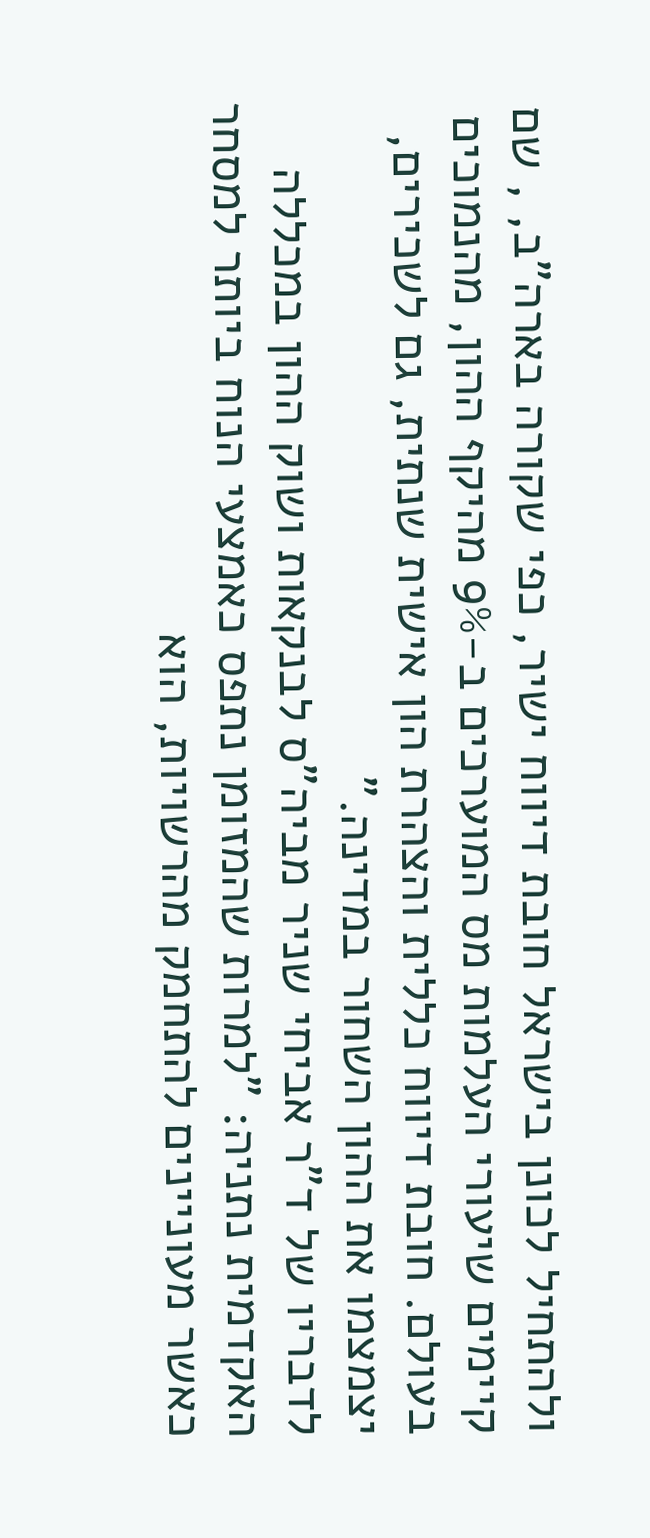ולהתחיל לכונן בישראל חובת דיווח ישיר, כפי שקורה בארה"ב, , שם קיימים שיעורי העלמות מס המוערכים ב-9% מהיקף ההון, מהנמוכים בעולם. חובת דיווח כללית והצהרת הון אישית שנתית, גם לשכירים, יצמצמו את ההון השחור במדינה."
לדבריו של ד"ר אביחי שניר מביה"ס לבנקאות ושוק ההון במכללה האקדמית נתניה: "למרות שהמזומן נתפס כאמצעי הנוח ביותר למסחר כאשר מעוניינים להתחמק מהרשויות, הוא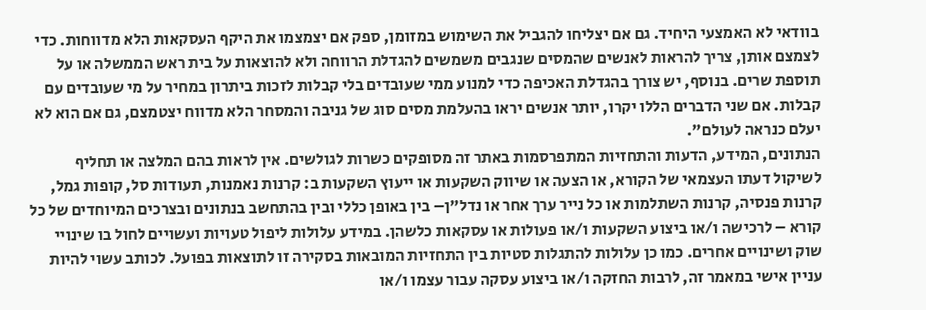בוודאי לא האמצעי היחיד. גם אם יצליחו להגביל את השימוש במזומן, ספק אם יצמצמו את היקף העסקאות הלא מדווחות. כדי לצמצם אותן, צריך להראות לאנשים שהמסים שנגבים משמשים להגדלת הרווחה ולא להוצאות על בית ראש הממשלה או על תוספת שרים. בנוסף, יש צורך בהגדלת האכיפה כדי למנוע ממי שעובדים בלי קבלות לזכות ביתרון במחיר על מי שעובדים עם קבלות. אם שני הדברים הללו יקרו, יותר אנשים יראו בהעלמת מסים סוג של גניבה והמסחר הלא מדווח יצטמצם, גם אם הוא לא יעלם כנראה לעולם".
הנתונים, המידע, הדעות והתחזיות המתפרסמות באתר זה מסופקים כשרות לגולשים. אין לראות בהם המלצה או תחליף לשיקול דעתו העצמאי של הקורא, או הצעה או שיווק השקעות או ייעוץ השקעות ב: קרנות נאמנות, תעודות סל, קופות גמל, קרנות פנסיה, קרנות השתלמות או כל נייר ערך אחר או נדל"ן– בין באופן כללי ובין בהתחשב בנתונים ובצרכים המיוחדים של כל קורא – לרכישה ו/או ביצוע השקעות ו/או פעולות או עסקאות כלשהן. במידע עלולות ליפול טעויות ועשויים לחול בו שינויי שוק ושינויים אחרים. כמו כן עלולות להתגלות סטיות בין התחזיות המובאות בסקירה זו לתוצאות בפועל. לכותב עשוי להיות עניין אישי במאמר זה, לרבות החזקה ו/או ביצוע עסקה עבור עצמו ו/או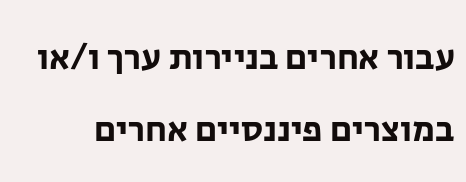עבור אחרים בניירות ערך ו/או במוצרים פיננסיים אחרים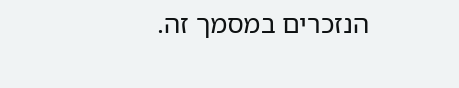הנזכרים במסמך זה.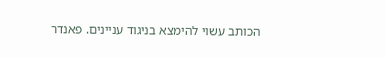הכותב עשוי להימצא בניגוד עניינים. פאנדר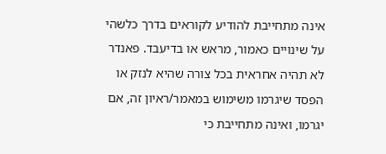אינה מתחייבת להודיע לקוראים בדרך כלשהי על שינויים כאמור, מראש או בדיעבד. פאנדר לא תהיה אחראית בכל צורה שהיא לנזק או הפסד שיגרמו משימוש במאמר/ראיון זה, אם יגרמו, ואינה מתחייבת כי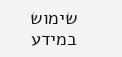שימוש במידע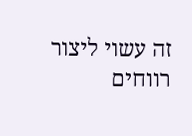זה עשוי ליצור רווחים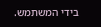בידי המשתמש.